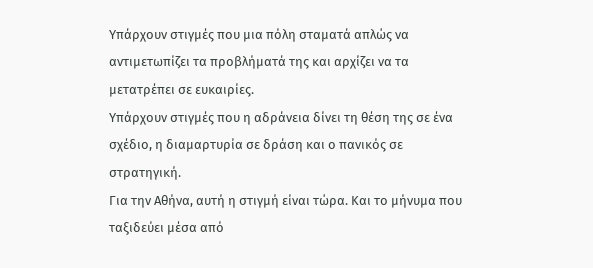Υπάρχουν στιγμές που μια πόλη σταματά απλώς να αντιμετωπίζει τα προβλήματά της και αρχίζει να τα μετατρέπει σε ευκαιρίες.
Υπάρχουν στιγμές που η αδράνεια δίνει τη θέση της σε ένα σχέδιο, η διαμαρτυρία σε δράση και ο πανικός σε στρατηγική.
Για την Αθήνα, αυτή η στιγμή είναι τώρα. Και το μήνυμα που ταξιδεύει μέσα από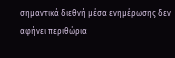σημαντικά διεθνή μέσα ενημέρωσης δεν αφήνει περιθώρια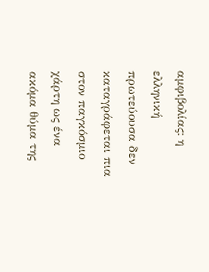αμφιβολίας: η ελληνική πρωτεύουσα δεν καταγράφεται πια στον παγκόσμιο χάρτη ως ένα ακόμα θύμα της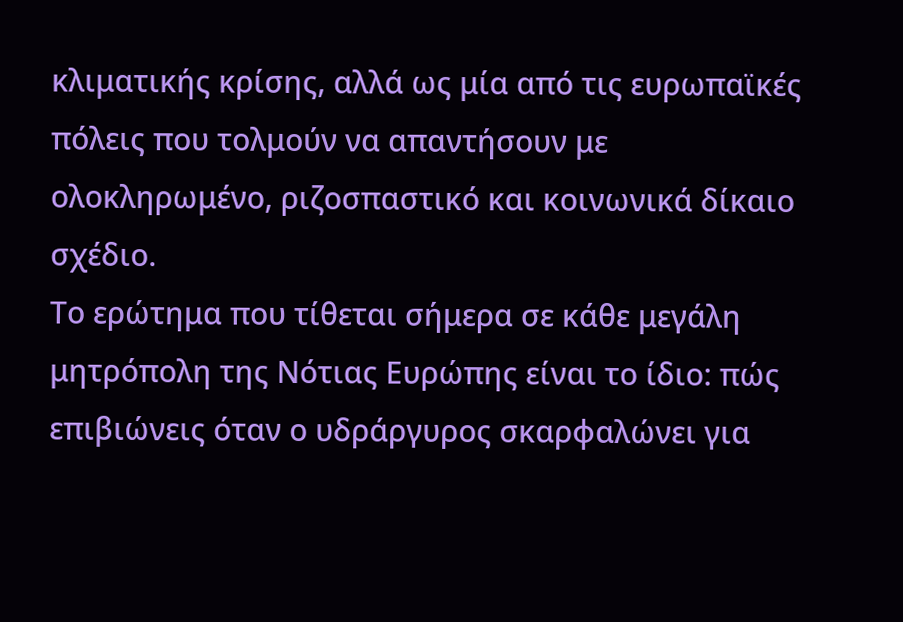κλιματικής κρίσης, αλλά ως μία από τις ευρωπαϊκές πόλεις που τολμούν να απαντήσουν με ολοκληρωμένο, ριζοσπαστικό και κοινωνικά δίκαιο σχέδιο.
Το ερώτημα που τίθεται σήμερα σε κάθε μεγάλη μητρόπολη της Νότιας Ευρώπης είναι το ίδιο: πώς επιβιώνεις όταν ο υδράργυρος σκαρφαλώνει για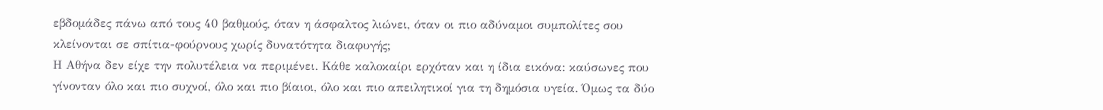εβδομάδες πάνω από τους 40 βαθμούς, όταν η άσφαλτος λιώνει, όταν οι πιο αδύναμοι συμπολίτες σου κλείνονται σε σπίτια-φούρνους χωρίς δυνατότητα διαφυγής;
Η Αθήνα δεν είχε την πολυτέλεια να περιμένει. Κάθε καλοκαίρι ερχόταν και η ίδια εικόνα: καύσωνες που γίνονταν όλο και πιο συχνοί, όλο και πιο βίαιοι, όλο και πιο απειλητικοί για τη δημόσια υγεία. Όμως τα δύο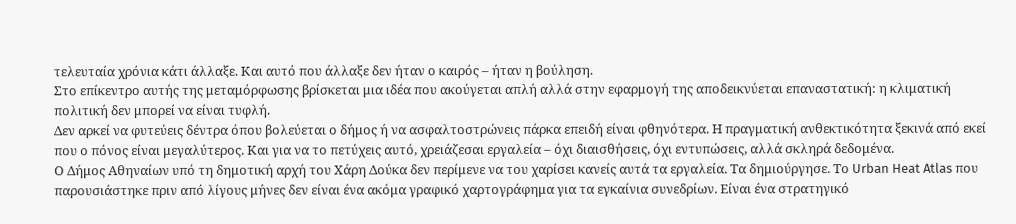τελευταία χρόνια κάτι άλλαξε. Και αυτό που άλλαξε δεν ήταν ο καιρός – ήταν η βούληση.
Στο επίκεντρο αυτής της μεταμόρφωσης βρίσκεται μια ιδέα που ακούγεται απλή αλλά στην εφαρμογή της αποδεικνύεται επαναστατική: η κλιματική πολιτική δεν μπορεί να είναι τυφλή.
Δεν αρκεί να φυτεύεις δέντρα όπου βολεύεται ο δήμος ή να ασφαλτοστρώνεις πάρκα επειδή είναι φθηνότερα. Η πραγματική ανθεκτικότητα ξεκινά από εκεί που ο πόνος είναι μεγαλύτερος. Και για να το πετύχεις αυτό, χρειάζεσαι εργαλεία – όχι διαισθήσεις, όχι εντυπώσεις, αλλά σκληρά δεδομένα.
Ο Δήμος Αθηναίων υπό τη δημοτική αρχή του Χάρη Δούκα δεν περίμενε να του χαρίσει κανείς αυτά τα εργαλεία. Τα δημιούργησε. Το Urban Heat Atlas που παρουσιάστηκε πριν από λίγους μήνες δεν είναι ένα ακόμα γραφικό χαρτογράφημα για τα εγκαίνια συνεδρίων. Είναι ένα στρατηγικό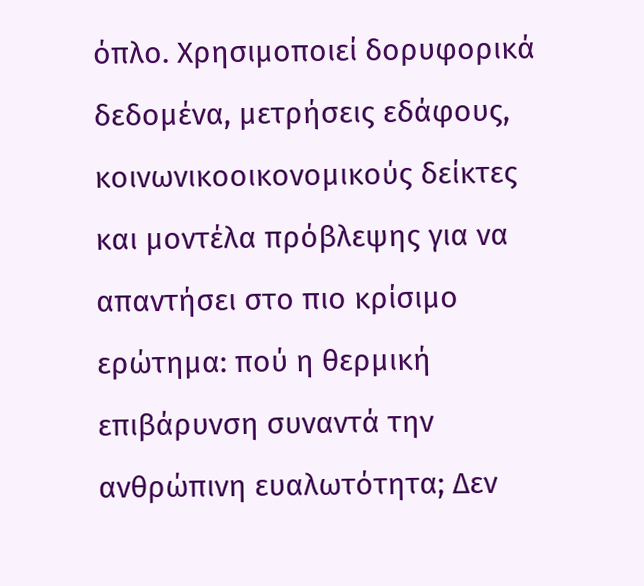όπλο. Χρησιμοποιεί δορυφορικά δεδομένα, μετρήσεις εδάφους, κοινωνικοοικονομικούς δείκτες και μοντέλα πρόβλεψης για να απαντήσει στο πιο κρίσιμο ερώτημα: πού η θερμική επιβάρυνση συναντά την ανθρώπινη ευαλωτότητα; Δεν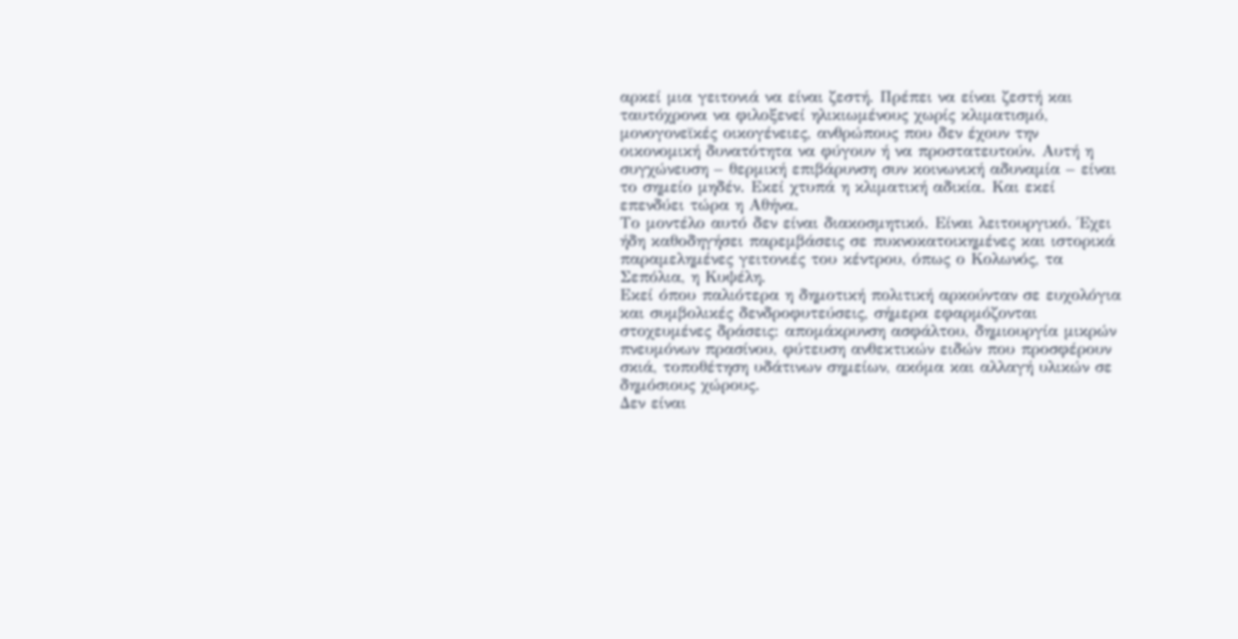αρκεί μια γειτονιά να είναι ζεστή. Πρέπει να είναι ζεστή και ταυτόχρονα να φιλοξενεί ηλικιωμένους χωρίς κλιματισμό, μονογονεϊκές οικογένειες, ανθρώπους που δεν έχουν την οικονομική δυνατότητα να φύγουν ή να προστατευτούν. Αυτή η συγχώνευση – θερμική επιβάρυνση συν κοινωνική αδυναμία – είναι το σημείο μηδέν. Εκεί χτυπά η κλιματική αδικία. Και εκεί επενδύει τώρα η Αθήνα.
Το μοντέλο αυτό δεν είναι διακοσμητικό. Είναι λειτουργικό. Έχει ήδη καθοδηγήσει παρεμβάσεις σε πυκνοκατοικημένες και ιστορικά παραμελημένες γειτονιές του κέντρου, όπως ο Κολωνός, τα Σεπόλια, η Κυψέλη.
Εκεί όπου παλιότερα η δημοτική πολιτική αρκούνταν σε ευχολόγια και συμβολικές δενδροφυτεύσεις, σήμερα εφαρμόζονται στοχευμένες δράσεις: απομάκρυνση ασφάλτου, δημιουργία μικρών πνευμόνων πρασίνου, φύτευση ανθεκτικών ειδών που προσφέρουν σκιά, τοποθέτηση υδάτινων σημείων, ακόμα και αλλαγή υλικών σε δημόσιους χώρους.
Δεν είναι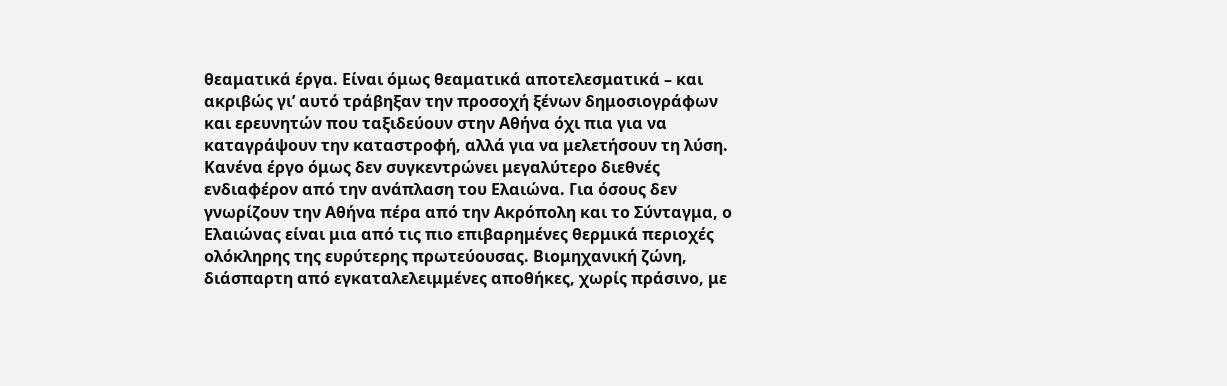θεαματικά έργα. Είναι όμως θεαματικά αποτελεσματικά – και ακριβώς γι’ αυτό τράβηξαν την προσοχή ξένων δημοσιογράφων και ερευνητών που ταξιδεύουν στην Αθήνα όχι πια για να καταγράψουν την καταστροφή, αλλά για να μελετήσουν τη λύση.
Κανένα έργο όμως δεν συγκεντρώνει μεγαλύτερο διεθνές ενδιαφέρον από την ανάπλαση του Ελαιώνα. Για όσους δεν γνωρίζουν την Αθήνα πέρα από την Ακρόπολη και το Σύνταγμα, ο Ελαιώνας είναι μια από τις πιο επιβαρημένες θερμικά περιοχές ολόκληρης της ευρύτερης πρωτεύουσας. Βιομηχανική ζώνη, διάσπαρτη από εγκαταλελειμμένες αποθήκες, χωρίς πράσινο, με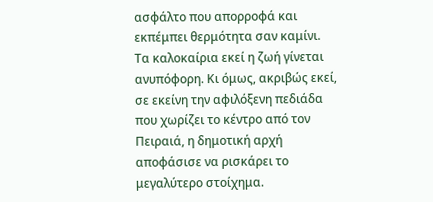ασφάλτο που απορροφά και εκπέμπει θερμότητα σαν καμίνι. Τα καλοκαίρια εκεί η ζωή γίνεται ανυπόφορη. Κι όμως, ακριβώς εκεί, σε εκείνη την αφιλόξενη πεδιάδα που χωρίζει το κέντρο από τον Πειραιά, η δημοτική αρχή αποφάσισε να ρισκάρει το μεγαλύτερο στοίχημα.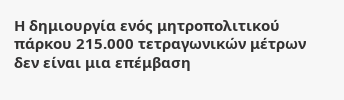Η δημιουργία ενός μητροπολιτικού πάρκου 215.000 τετραγωνικών μέτρων δεν είναι μια επέμβαση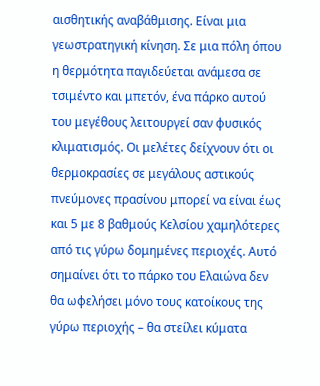αισθητικής αναβάθμισης. Είναι μια γεωστρατηγική κίνηση. Σε μια πόλη όπου η θερμότητα παγιδεύεται ανάμεσα σε τσιμέντο και μπετόν, ένα πάρκο αυτού του μεγέθους λειτουργεί σαν φυσικός κλιματισμός. Οι μελέτες δείχνουν ότι οι θερμοκρασίες σε μεγάλους αστικούς πνεύμονες πρασίνου μπορεί να είναι έως και 5 με 8 βαθμούς Κελσίου χαμηλότερες από τις γύρω δομημένες περιοχές. Αυτό σημαίνει ότι το πάρκο του Ελαιώνα δεν θα ωφελήσει μόνο τους κατοίκους της γύρω περιοχής – θα στείλει κύματα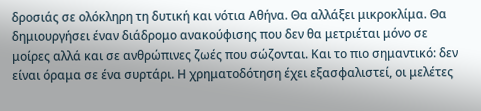δροσιάς σε ολόκληρη τη δυτική και νότια Αθήνα. Θα αλλάξει μικροκλίμα. Θα δημιουργήσει έναν διάδρομο ανακούφισης που δεν θα μετριέται μόνο σε μοίρες αλλά και σε ανθρώπινες ζωές που σώζονται. Και το πιο σημαντικό: δεν είναι όραμα σε ένα συρτάρι. Η χρηματοδότηση έχει εξασφαλιστεί, οι μελέτες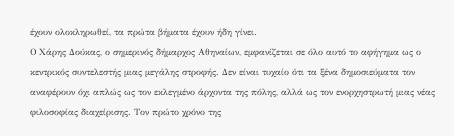έχουν ολοκληρωθεί, τα πρώτα βήματα έχουν ήδη γίνει.
Ο Χάρης Δούκας, ο σημερινός δήμαρχος Αθηναίων, εμφανίζεται σε όλο αυτό το αφήγημα ως ο κεντρικός συντελεστής μιας μεγάλης στροφής. Δεν είναι τυχαίο ότι τα ξένα δημοσιεύματα τον αναφέρουν όχι απλώς ως τον εκλεγμένο άρχοντα της πόλης, αλλά ως τον ενορχηστρωτή μιας νέας φιλοσοφίας διαχείρισης. Τον πρώτο χρόνο της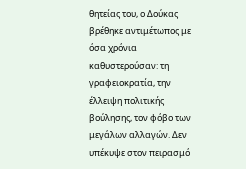θητείας του, ο Δούκας βρέθηκε αντιμέτωπος με όσα χρόνια καθυστερούσαν: τη γραφειοκρατία, την έλλειψη πολιτικής βούλησης, τον φόβο των μεγάλων αλλαγών. Δεν υπέκυψε στον πειρασμό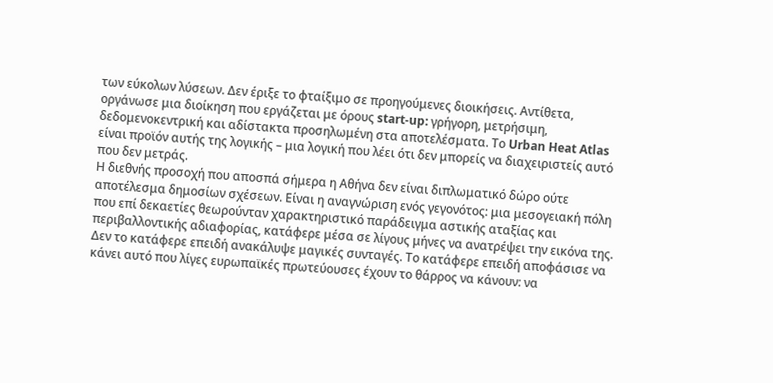των εύκολων λύσεων. Δεν έριξε το φταίξιμο σε προηγούμενες διοικήσεις. Αντίθετα, οργάνωσε μια διοίκηση που εργάζεται με όρους start-up: γρήγορη, μετρήσιμη, δεδομενοκεντρική και αδίστακτα προσηλωμένη στα αποτελέσματα. Το Urban Heat Atlas είναι προϊόν αυτής της λογικής – μια λογική που λέει ότι δεν μπορείς να διαχειριστείς αυτό που δεν μετράς.
Η διεθνής προσοχή που αποσπά σήμερα η Αθήνα δεν είναι διπλωματικό δώρο ούτε αποτέλεσμα δημοσίων σχέσεων. Είναι η αναγνώριση ενός γεγονότος: μια μεσογειακή πόλη που επί δεκαετίες θεωρούνταν χαρακτηριστικό παράδειγμα αστικής αταξίας και περιβαλλοντικής αδιαφορίας, κατάφερε μέσα σε λίγους μήνες να ανατρέψει την εικόνα της. Δεν το κατάφερε επειδή ανακάλυψε μαγικές συνταγές. Το κατάφερε επειδή αποφάσισε να κάνει αυτό που λίγες ευρωπαϊκές πρωτεύουσες έχουν το θάρρος να κάνουν: να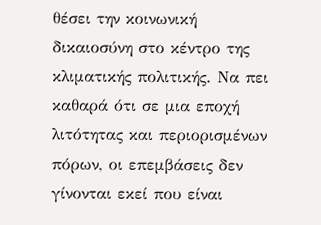θέσει την κοινωνική δικαιοσύνη στο κέντρο της κλιματικής πολιτικής. Να πει καθαρά ότι σε μια εποχή λιτότητας και περιορισμένων πόρων, οι επεμβάσεις δεν γίνονται εκεί που είναι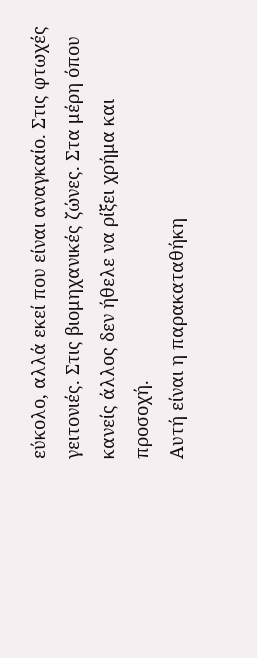εύκολο, αλλά εκεί που είναι αναγκαίο. Στις φτωχές γειτονιές. Στις βιομηχανικές ζώνες. Στα μέρη όπου κανείς άλλος δεν ήθελε να ρίξει χρήμα και προσοχή.
Αυτή είναι η παρακαταθήκη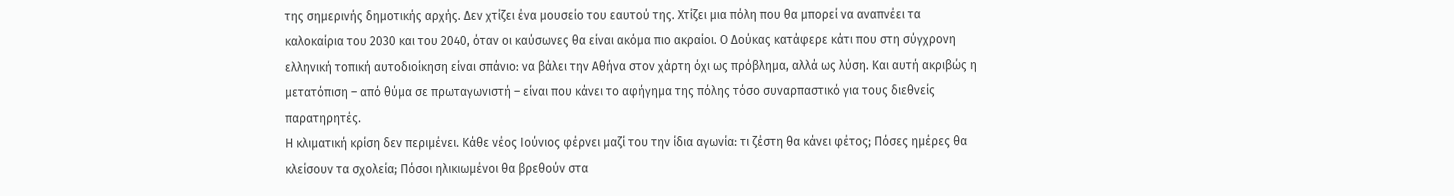της σημερινής δημοτικής αρχής. Δεν χτίζει ένα μουσείο του εαυτού της. Χτίζει μια πόλη που θα μπορεί να αναπνέει τα καλοκαίρια του 2030 και του 2040, όταν οι καύσωνες θα είναι ακόμα πιο ακραίοι. Ο Δούκας κατάφερε κάτι που στη σύγχρονη ελληνική τοπική αυτοδιοίκηση είναι σπάνιο: να βάλει την Αθήνα στον χάρτη όχι ως πρόβλημα, αλλά ως λύση. Και αυτή ακριβώς η μετατόπιση – από θύμα σε πρωταγωνιστή – είναι που κάνει το αφήγημα της πόλης τόσο συναρπαστικό για τους διεθνείς παρατηρητές.
Η κλιματική κρίση δεν περιμένει. Κάθε νέος Ιούνιος φέρνει μαζί του την ίδια αγωνία: τι ζέστη θα κάνει φέτος; Πόσες ημέρες θα κλείσουν τα σχολεία; Πόσοι ηλικιωμένοι θα βρεθούν στα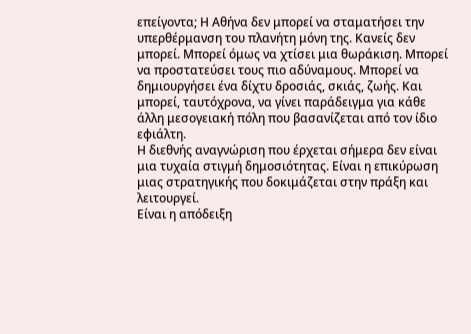επείγοντα; Η Αθήνα δεν μπορεί να σταματήσει την υπερθέρμανση του πλανήτη μόνη της. Κανείς δεν μπορεί. Μπορεί όμως να χτίσει μια θωράκιση. Μπορεί να προστατεύσει τους πιο αδύναμους. Μπορεί να δημιουργήσει ένα δίχτυ δροσιάς, σκιάς, ζωής. Και μπορεί, ταυτόχρονα, να γίνει παράδειγμα για κάθε άλλη μεσογειακή πόλη που βασανίζεται από τον ίδιο εφιάλτη.
Η διεθνής αναγνώριση που έρχεται σήμερα δεν είναι μια τυχαία στιγμή δημοσιότητας. Είναι η επικύρωση μιας στρατηγικής που δοκιμάζεται στην πράξη και λειτουργεί.
Είναι η απόδειξη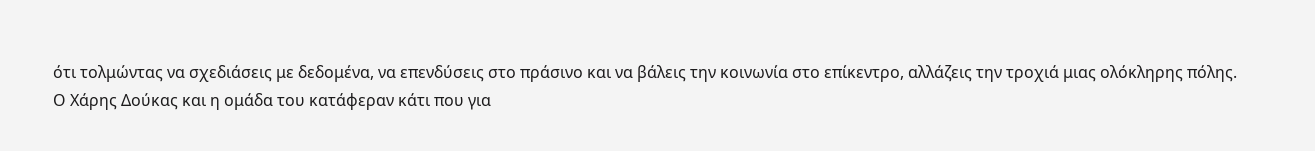ότι τολμώντας να σχεδιάσεις με δεδομένα, να επενδύσεις στο πράσινο και να βάλεις την κοινωνία στο επίκεντρο, αλλάζεις την τροχιά μιας ολόκληρης πόλης.
Ο Χάρης Δούκας και η ομάδα του κατάφεραν κάτι που για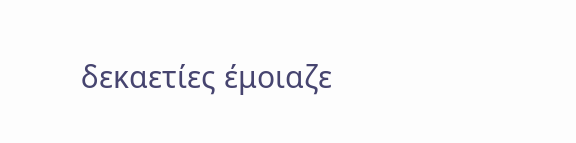δεκαετίες έμοιαζε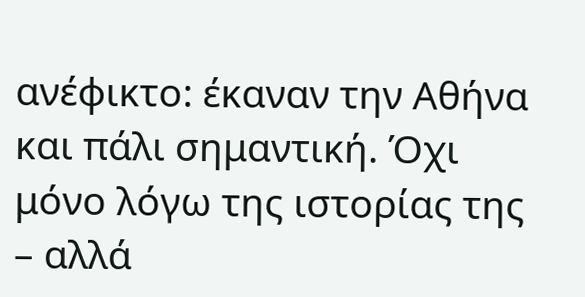ανέφικτο: έκαναν την Αθήνα και πάλι σημαντική. Όχι μόνο λόγω της ιστορίας της – αλλά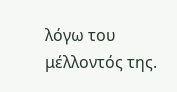λόγω του μέλλοντός της.